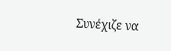Συνέχιζε να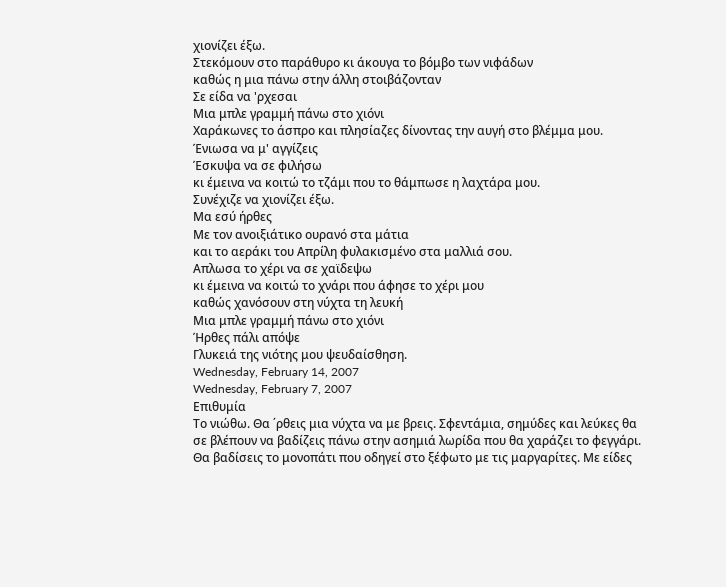χιονίζει έξω.
Στεκόμουν στο παράθυρο κι άκουγα το βόμβο των νιφάδων
καθώς η μια πάνω στην άλλη στοιβάζονταν
Σε είδα να 'ρχεσαι
Μια μπλε γραμμή πάνω στο χιόνι
Χαράκωνες το άσπρο και πλησίαζες δίνοντας την αυγή στο βλέμμα μου.
Ένιωσα να μ' αγγίζεις
Έσκυψα να σε φιλήσω
κι έμεινα να κοιτώ το τζάμι που το θάμπωσε η λαχτάρα μου.
Συνέχιζε να χιονίζει έξω.
Μα εσύ ήρθες
Με τον ανοιξιάτικο ουρανό στα μάτια
και το αεράκι του Απρίλη φυλακισμένο στα μαλλιά σου.
Απλωσα το χέρι να σε χαϊδεψω
κι έμεινα να κοιτώ το χνάρι που άφησε το χέρι μου
καθώς χανόσουν στη νύχτα τη λευκή
Μια μπλε γραμμή πάνω στο χιόνι
Ήρθες πάλι απόψε
Γλυκειά της νιότης μου ψευδαίσθηση.
Wednesday, February 14, 2007
Wednesday, February 7, 2007
Επιθυμία
Το νιώθω. Θα ΄ρθεις μια νύχτα να με βρεις. Σφεντάμια, σημύδες και λεύκες θα σε βλέπουν να βαδίζεις πάνω στην ασημιά λωρίδα που θα χαράζει το φεγγάρι. Θα βαδίσεις το μονοπάτι που οδηγεί στο ξέφωτο με τις μαργαρίτες. Με είδες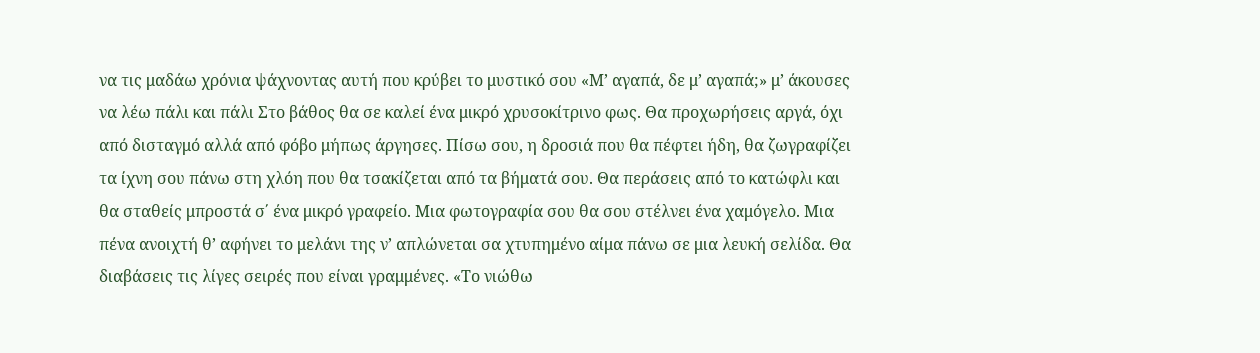να τις μαδάω χρόνια ψάχνοντας αυτή που κρύβει το μυστικό σου «Μ’ αγαπά, δε μ’ αγαπά;» μ’ άκουσες να λέω πάλι και πάλι Στο βάθος θα σε καλεί ένα μικρό χρυσοκίτρινο φως. Θα προχωρήσεις αργά, όχι από δισταγμό αλλά από φόβο μήπως άργησες. Πίσω σου, η δροσιά που θα πέφτει ήδη, θα ζωγραφίζει τα ίχνη σου πάνω στη χλόη που θα τσακίζεται από τα βήματά σου. Θα περάσεις από το κατώφλι και θα σταθείς μπροστά σ΄ ένα μικρό γραφείο. Μια φωτογραφία σου θα σου στέλνει ένα χαμόγελο. Μια πένα ανοιχτή θ’ αφήνει το μελάνι της ν’ απλώνεται σα χτυπημένο αίμα πάνω σε μια λευκή σελίδα. Θα διαβάσεις τις λίγες σειρές που είναι γραμμένες. «Το νιώθω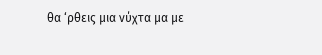θα ‘ρθεις μια νύχτα μα με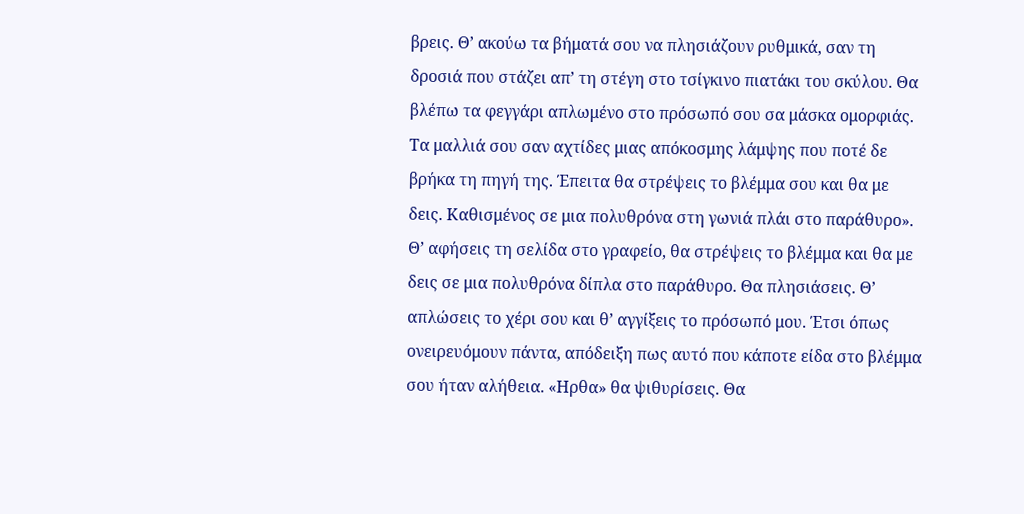βρεις. Θ’ ακούω τα βήματά σου να πλησιάζουν ρυθμικά, σαν τη δροσιά που στάζει απ’ τη στέγη στο τσίγκινο πιατάκι του σκύλου. Θα βλέπω τα φεγγάρι απλωμένο στο πρόσωπό σου σα μάσκα ομορφιάς. Τα μαλλιά σου σαν αχτίδες μιας απόκοσμης λάμψης που ποτέ δε βρήκα τη πηγή της. Έπειτα θα στρέψεις το βλέμμα σου και θα με δεις. Καθισμένος σε μια πολυθρόνα στη γωνιά πλάι στο παράθυρο». Θ’ αφήσεις τη σελίδα στο γραφείο, θα στρέψεις το βλέμμα και θα με δεις σε μια πολυθρόνα δίπλα στο παράθυρο. Θα πλησιάσεις. Θ’ απλώσεις το χέρι σου και θ’ αγγίξεις το πρόσωπό μου. Έτσι όπως ονειρευόμουν πάντα, απόδειξη πως αυτό που κάποτε είδα στο βλέμμα σου ήταν αλήθεια. «Ηρθα» θα ψιθυρίσεις. Θα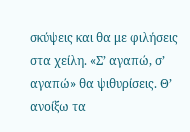σκύψεις και θα με φιλήσεις στα χείλη. «Σ’ αγαπώ, σ’ αγαπώ» θα ψιθυρίσεις. Θ’ ανοίξω τα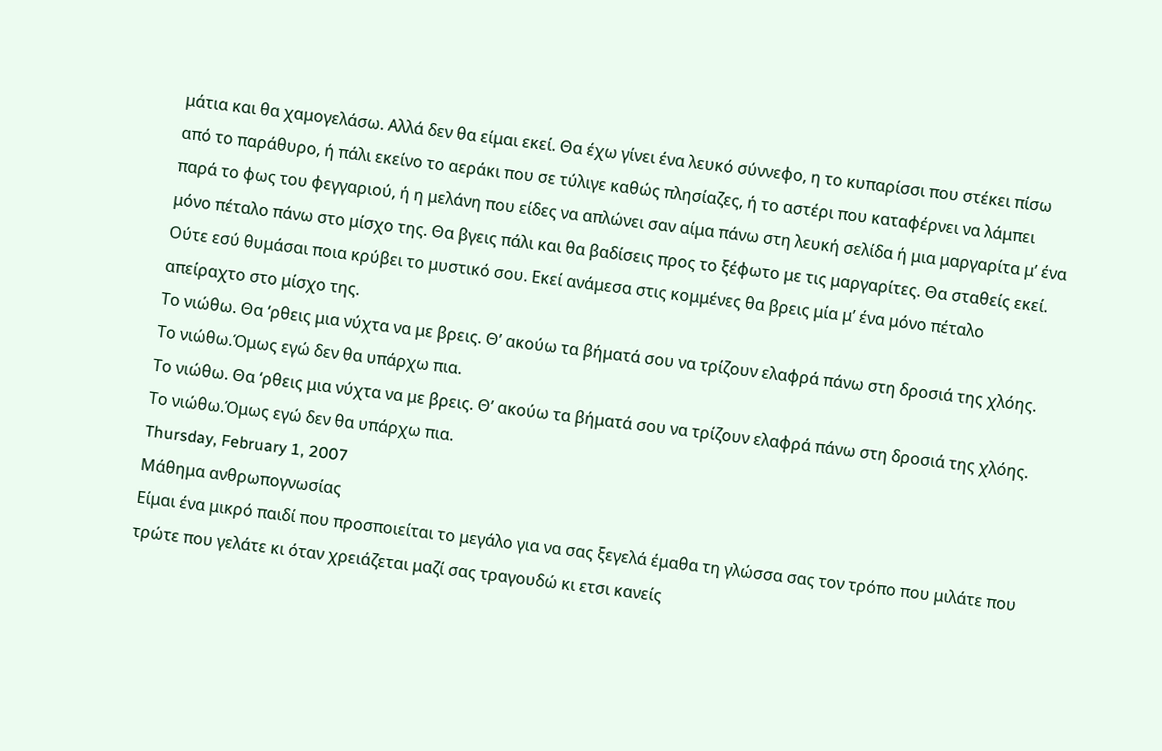μάτια και θα χαμογελάσω. Αλλά δεν θα είμαι εκεί. Θα έχω γίνει ένα λευκό σύννεφο, η το κυπαρίσσι που στέκει πίσω από το παράθυρο, ή πάλι εκείνο το αεράκι που σε τύλιγε καθώς πλησίαζες, ή το αστέρι που καταφέρνει να λάμπει παρά το φως του φεγγαριού, ή η μελάνη που είδες να απλώνει σαν αίμα πάνω στη λευκή σελίδα ή μια μαργαρίτα μ’ ένα μόνο πέταλο πάνω στο μίσχο της. Θα βγεις πάλι και θα βαδίσεις προς το ξέφωτο με τις μαργαρίτες. Θα σταθείς εκεί. Ούτε εσύ θυμάσαι ποια κρύβει το μυστικό σου. Εκεί ανάμεσα στις κομμένες θα βρεις μία μ’ ένα μόνο πέταλο απείραχτο στο μίσχο της.
Το νιώθω. Θα ‘ρθεις μια νύχτα να με βρεις. Θ’ ακούω τα βήματά σου να τρίζουν ελαφρά πάνω στη δροσιά της χλόης. Το νιώθω.Όμως εγώ δεν θα υπάρχω πια.
Το νιώθω. Θα ‘ρθεις μια νύχτα να με βρεις. Θ’ ακούω τα βήματά σου να τρίζουν ελαφρά πάνω στη δροσιά της χλόης. Το νιώθω.Όμως εγώ δεν θα υπάρχω πια.
Thursday, February 1, 2007
Μάθημα ανθρωπογνωσίας
Είμαι ένα μικρό παιδί που προσποιείται το μεγάλο για να σας ξεγελά έμαθα τη γλώσσα σας τον τρόπο που μιλάτε που τρώτε που γελάτε κι όταν χρειάζεται μαζί σας τραγουδώ κι ετσι κανείς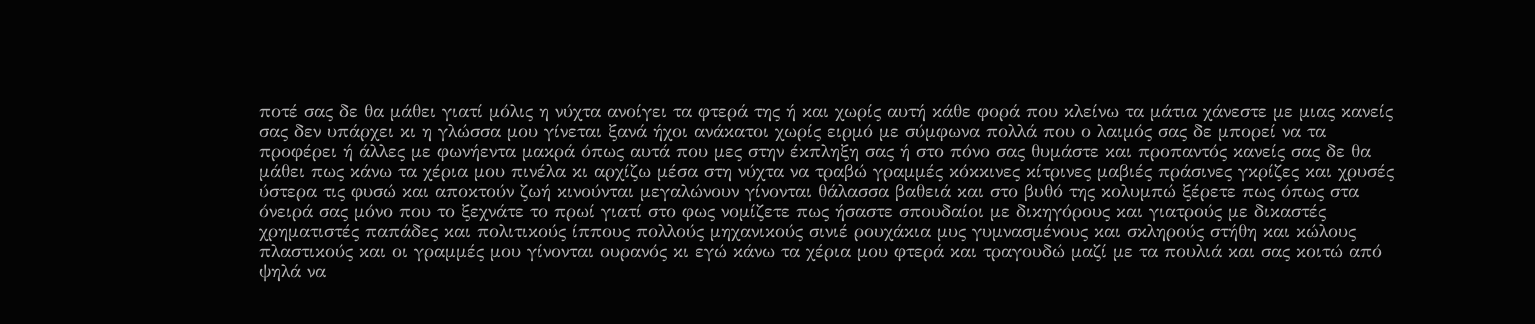ποτέ σας δε θα μάθει γιατί μόλις η νύχτα ανοίγει τα φτερά της ή και χωρίς αυτή κάθε φορά που κλείνω τα μάτια χάνεστε με μιας κανείς σας δεν υπάρχει κι η γλώσσα μου γίνεται ξανά ήχοι ανάκατοι χωρίς ειρμό με σύμφωνα πολλά που ο λαιμός σας δε μπορεί να τα προφέρει ή άλλες με φωνήεντα μακρά όπως αυτά που μες στην έκπληξη σας ή στο πόνο σας θυμάστε και προπαντός κανείς σας δε θα μάθει πως κάνω τα χέρια μου πινέλα κι αρχίζω μέσα στη νύχτα να τραβώ γραμμές κόκκινες κίτρινες μαβιές πράσινες γκρίζες και χρυσές ύστερα τις φυσώ και αποκτούν ζωή κινούνται μεγαλώνουν γίνονται θάλασσα βαθειά και στο βυθό της κολυμπώ ξέρετε πως όπως στα όνειρά σας μόνο που το ξεχνάτε το πρωί γιατί στο φως νομίζετε πως ήσαστε σπουδαίοι με δικηγόρους και γιατρούς με δικαστές χρηματιστές παπάδες και πολιτικούς ίππους πολλούς μηχανικούς σινιέ ρουχάκια μυς γυμνασμένους και σκληρούς στήθη και κώλους πλαστικούς και οι γραμμές μου γίνονται ουρανός κι εγώ κάνω τα χέρια μου φτερά και τραγουδώ μαζί με τα πουλιά και σας κοιτώ από ψηλά να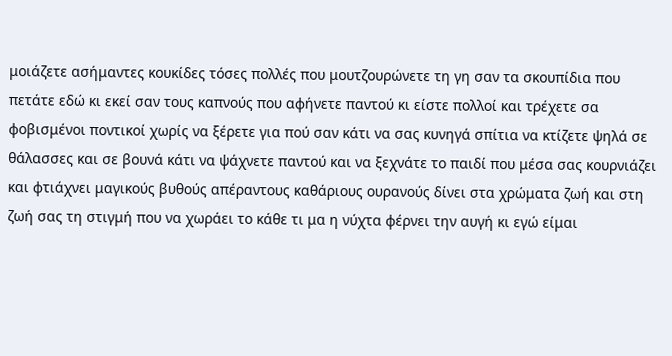μοιάζετε ασήμαντες κουκίδες τόσες πολλές που μουτζουρώνετε τη γη σαν τα σκουπίδια που πετάτε εδώ κι εκεί σαν τους καπνούς που αφήνετε παντού κι είστε πολλοί και τρέχετε σα φοβισμένοι ποντικοί χωρίς να ξέρετε για πού σαν κάτι να σας κυνηγά σπίτια να κτίζετε ψηλά σε θάλασσες και σε βουνά κάτι να ψάχνετε παντού και να ξεχνάτε το παιδί που μέσα σας κουρνιάζει και φτιάχνει μαγικούς βυθούς απέραντους καθάριους ουρανούς δίνει στα χρώματα ζωή και στη ζωή σας τη στιγμή που να χωράει το κάθε τι μα η νύχτα φέρνει την αυγή κι εγώ είμαι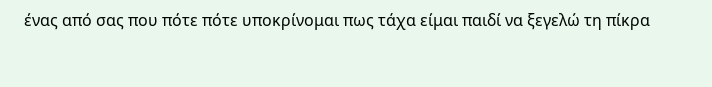ένας από σας που πότε πότε υποκρίνομαι πως τάχα είμαι παιδί να ξεγελώ τη πίκρα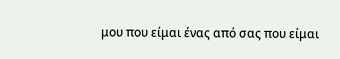μου που είμαι ένας από σας που είμαι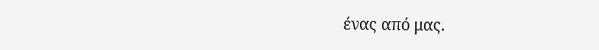ένας από μας.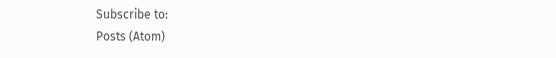Subscribe to:
Posts (Atom)